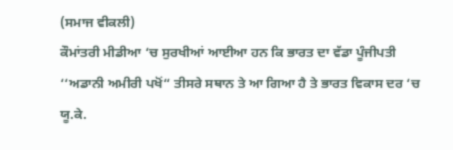(ਸਮਾਜ ਵੀਕਲੀ)
ਕੌਮਾਂਤਰੀ ਮੀਡੀਆ ‘ਚ ਸੁਰਖੀਆਂ ਆਈਆ ਹਨ ਕਿ ਭਾਰਤ ਦਾ ਵੱਡਾ ਪੂੰਜੀਪਤੀ ‘‘ਅਡਾਨੀ ਅਮੀਰੀ ਪਖੋਂ“ ਤੀਸਰੇ ਸਥਾਨ ਤੇ ਆ ਗਿਆ ਹੈ ਤੇ ਭਾਰਤ ਵਿਕਾਸ ਦਰ ‘ਚ ਯੂ.ਕੇ.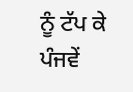ਨੂੰ ਟੱਪ ਕੇ ਪੰਜਵੇਂ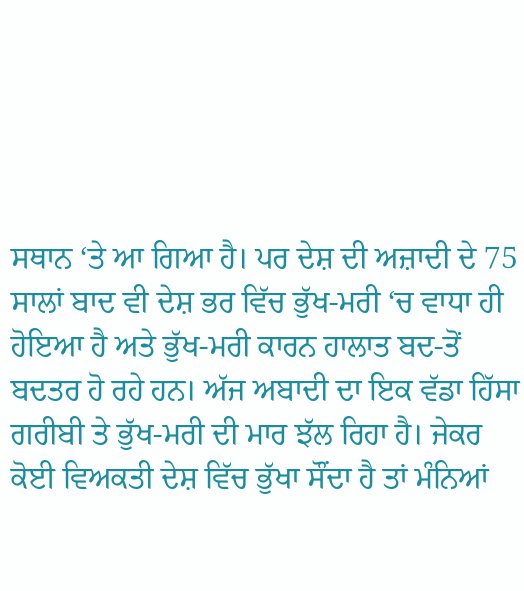ਸਥਾਨ ‘ਤੇ ਆ ਗਿਆ ਹੈ। ਪਰ ਦੇਸ਼ ਦੀ ਅਜ਼ਾਦੀ ਦੇ 75 ਸਾਲਾਂ ਬਾਦ ਵੀ ਦੇਸ਼ ਭਰ ਵਿੱਚ ਭੁੱਖ-ਮਰੀ ‘ਚ ਵਾਧਾ ਹੀ ਹੋਇਆ ਹੈ ਅਤੇ ਭੁੱਖ-ਮਰੀ ਕਾਰਨ ਹਾਲਾਤ ਬਦ-ਤੋਂ ਬਦਤਰ ਹੋ ਰਹੇ ਹਨ। ਅੱਜ ਅਬਾਦੀ ਦਾ ਇਕ ਵੱਡਾ ਹਿੱਸਾ ਗਰੀਬੀ ਤੇ ਭੁੱਖ-ਮਰੀ ਦੀ ਮਾਰ ਝੱਲ ਰਿਹਾ ਹੈ। ਜੇਕਰ ਕੋਈ ਵਿਅਕਤੀ ਦੇਸ਼ ਵਿੱਚ ਭੁੱਖਾ ਸੌਂਦਾ ਹੈ ਤਾਂ ਮੰਨਿਆਂ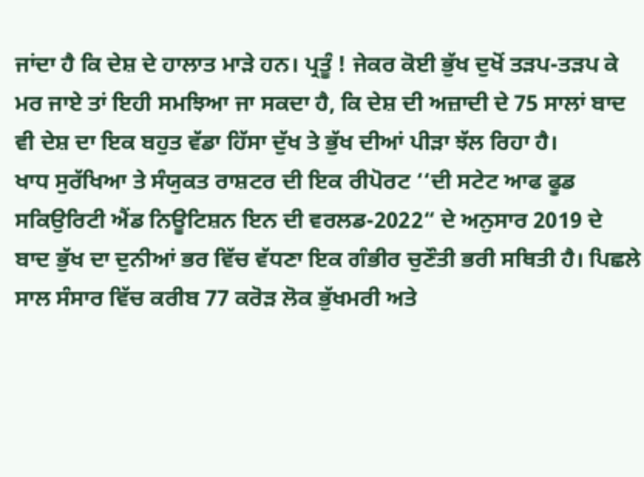ਜਾਂਦਾ ਹੈ ਕਿ ਦੇਸ਼ ਦੇ ਹਾਲਾਤ ਮਾੜੇ ਹਨ। ਪ੍ਰਤੂੰ ! ਜੇਕਰ ਕੋਈ ਭੁੱਖ ਦੁਖੋਂ ਤੜਪ-ਤੜਪ ਕੇ ਮਰ ਜਾਏ ਤਾਂ ਇਹੀ ਸਮਝਿਆ ਜਾ ਸਕਦਾ ਹੈ, ਕਿ ਦੇਸ਼ ਦੀ ਅਜ਼ਾਦੀ ਦੇ 75 ਸਾਲਾਂ ਬਾਦ ਵੀ ਦੇਸ਼ ਦਾ ਇਕ ਬਹੁਤ ਵੱਡਾ ਹਿੱਸਾ ਦੁੱਖ ਤੇ ਭੁੱਖ ਦੀਆਂ ਪੀੜਾ ਝੱਲ ਰਿਹਾ ਹੈ।
ਖਾਧ ਸੁਰੱਖਿਆ ਤੇ ਸੰਯੁਕਤ ਰਾਸ਼ਟਰ ਦੀ ਇਕ ਰੀਪੋਰਟ ‘‘ਦੀ ਸਟੇਟ ਆਫ ਫੂਡ ਸਕਿਉਰਿਟੀ ਐਂਡ ਨਿਊਟਿਸ਼ਨ ਇਨ ਦੀ ਵਰਲਡ-2022“ ਦੇ ਅਨੁਸਾਰ 2019 ਦੇ ਬਾਦ ਭੁੱਖ ਦਾ ਦੁਨੀਆਂ ਭਰ ਵਿੱਚ ਵੱਧਣਾ ਇਕ ਗੰਭੀਰ ਚੁਣੌਤੀ ਭਰੀ ਸਥਿਤੀ ਹੈ। ਪਿਛਲੇ ਸਾਲ ਸੰਸਾਰ ਵਿੱਚ ਕਰੀਬ 77 ਕਰੋੜ ਲੋਕ ਭੁੱਖਮਰੀ ਅਤੇ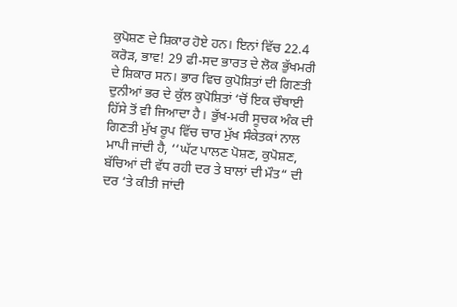ਕੁਪੋਸ਼ਣ ਦੇ ਸ਼ਿਕਾਰ ਹੋਏ ਹਨ। ਇਨਾਂ ਵਿੱਚ 22.4 ਕਰੋੜ, ਭਾਵ! 29 ਫੀ-ਸਦ ਭਾਰਤ ਦੇ ਲੋਕ ਭੁੱਖਮਰੀ ਦੇ ਸ਼ਿਕਾਰ ਸਨ। ਭਾਰ ਵਿਚ ਕੁਪੋਸ਼ਿਤਾਂ ਦੀ ਗਿਣਤੀ ਦੁਨੀਆਂ ਭਰ ਦੇ ਕੁੱਲ ਕੁਪੋਸ਼ਿਤਾਂ ‘ਚੋਂ ਇਕ ਚੌਥਾਈ ਹਿੱਸੇ ਤੋਂ ਵੀ ਜਿਆਦਾ ਹੈ। ਭੁੱਖ-ਮਰੀ ਸੂਚਕ ਅੰਕ ਦੀ ਗਿਣਤੀ ਮੁੱਖ ਰੂਪ ਵਿੱਚ ਚਾਰ ਮੁੱਖ ਸੰਕੇਤਕਾਂ ਨਾਲ ਮਾਪੀ ਜਾਂਦੀ ਹੈ, ‘‘ਘੱਟ ਪਾਲਣ ਪੋਸ਼ਣ, ਕੁਪੋਸ਼ਣ, ਬੱਚਿਆਂ ਦੀ ਵੱਧ ਰਹੀ ਦਰ ਤੇ ਬਾਲਾਂ ਦੀ ਮੌਤ“ ਦੀ ਦਰ ‘ਤੇ ਕੀਤੀ ਜਾਂਦੀ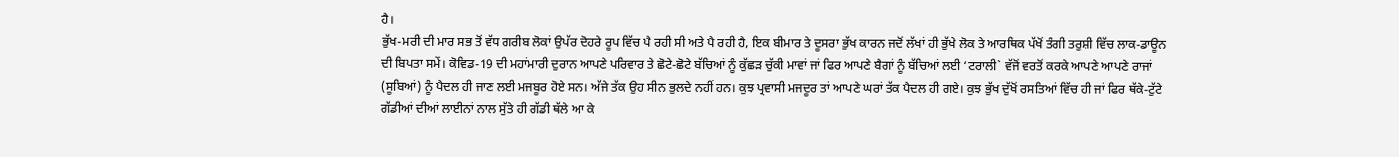ਹੈ।
ਭੁੱਖ-ਮਰੀ ਦੀ ਮਾਰ ਸਭ ਤੋਂ ਵੱਧ ਗਰੀਬ ਲੋਕਾਂ ਉਪੱਰ ਦੋਹਰੇ ਰੂਪ ਵਿੱਚ ਪੈ ਰਹੀ ਸੀ ਅਤੇ ਪੈ ਰਹੀ ਹੈ, ਇਕ ਬੀਮਾਰ ਤੇ ਦੂਸਰਾ ਭੁੱਖ ਕਾਰਨ ਜਦੋਂ ਲੱਖਾਂ ਹੀ ਭੁੱਖੇ ਲੋਕ ਤੇ ਆਰਥਿਕ ਪੱਖੋਂ ਤੰਗੀ ਤਰੁਸ਼ੀ ਵਿੱਚ ਲਾਕ-ਡਾਊਨ ਦੀ ਬਿਪਤਾ ਸਮੇਂ। ਕੋਵਿਡ-19 ਦੀ ਮਹਾਂਮਾਰੀ ਦੁਰਾਨ ਆਪਣੇ ਪਰਿਵਾਰ ਤੇ ਛੋਟੇ-ਛੋਟੇ ਬੱਚਿਆਂ ਨੂੰ ਕੁੱਛੜ ਚੁੱਕੀ ਮਾਵਾਂ ਜਾਂ ਫਿਰ ਆਪਣੇ ਬੈਗਾਂ ਨੂੰ ਬੱਚਿਆਂ ਲਈ ‘ਟਰਾਲੀ` ਵੱਜੋਂ ਵਰਤੋਂ ਕਰਕੇ ਆਪਣੇ ਆਪਣੇ ਰਾਜਾਂ (ਸੂਬਿਆਂ) ਨੂੰ ਪੈਦਲ ਹੀ ਜਾਣ ਲਈ ਮਜਬੂਰ ਹੋਏ ਸਨ। ਅੱਜੇ ਤੱਕ ਉਹ ਸੀਨ ਭੁਲਦੇ ਨਹੀਂ ਹਨ। ਕੁਝ ਪ੍ਰਵਾਸੀ ਮਜਦੂਰ ਤਾਂ ਆਪਣੇ ਘਰਾਂ ਤੱਕ ਪੈਦਲ ਹੀ ਗਏ। ਕੁਝ ਭੁੱਖ ਦੁੱਖੋਂ ਰਸਤਿਆਂ ਵਿੱਚ ਹੀ ਜਾਂ ਫਿਰ ਥੱਕੇ-ਟੁੱਟੇ ਗੱਡੀਆਂ ਦੀਆਂ ਲਾਈਨਾਂ ਨਾਲ ਸੁੱਤੇ ਹੀ ਗੱਡੀ ਥੱਲੇ ਆ ਕੇ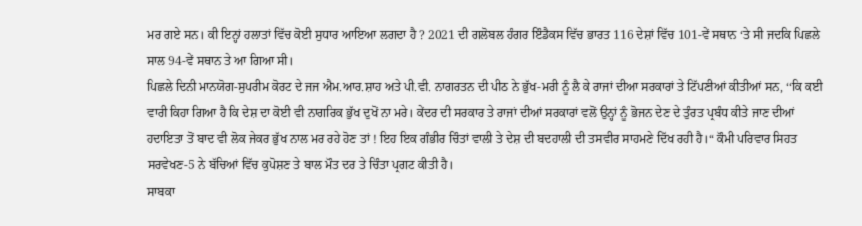ਮਰ ਗਏ ਸਨ। ਕੀ ਇਨ੍ਹਾਂ ਹਲਾਤਾਂ ਵਿੱਚ ਕੋਈ ਸੁਧਾਰ ਆਇਆ ਲਗਦਾ ਹੈ ? 2021 ਦੀ ਗਲੋਬਲ ਹੰਗਰ ਇੰਡੈਕਸ ਵਿੱਚ ਭਾਰਤ 116 ਦੇਸ਼ਾਂ ਵਿੱਚ 101-ਵੇਂ ਸਥਾਨ ‘ਤੇ ਸੀ ਜਦਕਿ ਪਿਛਲੇ ਸਾਲ 94-ਵੇਂ ਸਥਾਨ ਤੇ ਆ ਗਿਆ ਸੀ।
ਪਿਛਲੇ ਦਿਨੀ ਮਾਨਯੋਗ-ਸੁਪਰੀਮ ਕੋਰਟ ਦੇ ਜਜ ਐਮ.ਆਰ.ਸ਼ਾਹ ਅਤੇ ਪੀ.ਵੀ. ਨਾਗਰਤਨ ਦੀ ਪੀਠ ਨੇ ਭੁੱਖ-ਮਰੀ ਨੂੰ ਲੈ ਕੇ ਰਾਜਾਂ ਦੀਆ ਸਰਕਾਰਾਂ ਤੇ ਟਿੱਪਣੀਆਂ ਕੀਤੀਆਂ ਸਨ, ‘‘ਕਿ ਕਈ ਵਾਰੀ ਕਿਹਾ ਗਿਆ ਹੈ ਕਿ ਦੇਸ਼ ਦਾ ਕੋਈ ਵੀ ਨਾਗਰਿਕ ਭੁੱਖ ਦੁਖੋਂ ਨਾ ਮਰੇ। ਕੇਂਦਰ ਦੀ ਸਰਕਾਰ ਤੇ ਰਾਜਾਂ ਦੀਆਂ ਸਰਕਾਰਾਂ ਵਲੋਂ ਉਨ੍ਹਾਂ ਨੂੰ ਭੋਜਨ ਦੇਣ ਦੇ ਤੁੰਰਤ ਪ੍ਰਬੰਧ ਕੀਤੇ ਜਾਣ ਦੀਆਂ ਹਦਾਇਤਾ ਤੋਂ ਬਾਦ ਵੀ ਲੋਕ ਜੇਕਰ ਭੁੱਖ ਨਾਲ ਮਰ ਰਹੇ ਹੋਣ ਤਾਂ ! ਇਹ ਇਕ ਗੰਭੀਰ ਚਿੰਤਾਂ ਵਾਲੀ ਤੇ ਦੇਸ਼ ਦੀ ਬਦਹਾਲੀ ਦੀ ਤਸਵੀਰ ਸਾਹਮਣੇ ਦਿੱਖ ਰਹੀ ਹੈ।“ ਕੌਮੀ ਪਰਿਵਾਰ ਸਿਹਤ ਸਰਵੇਖਣ-5 ਨੇ ਬੱਚਿਆਂ ਵਿੱਚ ਕੁਪੋਸ਼ਣ ਤੇ ਬਾਲ ਮੌਤ ਦਰ ਤੇ ਚਿੰਤਾ ਪ੍ਰਗਟ ਕੀਤੀ ਹੈ।
ਸਾਬਕਾ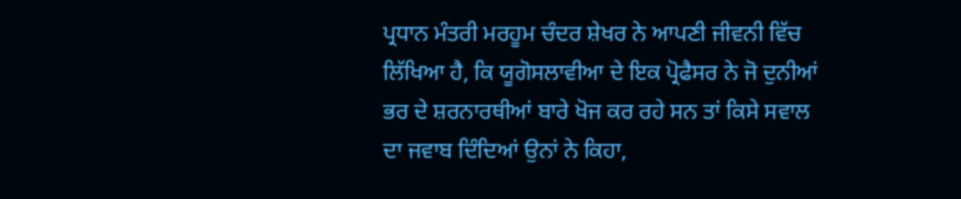ਪ੍ਰਧਾਨ ਮੰਤਰੀ ਮਰਹੂਮ ਚੰਦਰ ਸ਼ੇਖਰ ਨੇ ਆਪਣੀ ਜੀਵਨੀ ਵਿੱਚ ਲਿੱਖਿਆ ਹੈ, ਕਿ ਯੂਗੋਸਲਾਵੀਆ ਦੇ ਇਕ ਪ੍ਰੋਫੈਸਰ ਨੇ ਜੋ ਦੁਨੀਆਂ ਭਰ ਦੇ ਸ਼ਰਨਾਰਥੀਆਂ ਬਾਰੇ ਖੋਜ ਕਰ ਰਹੇ ਸਨ ਤਾਂ ਕਿਸੇ ਸਵਾਲ ਦਾ ਜਵਾਬ ਦਿੰਦਿਆਂ ਉਨਾਂ ਨੇ ਕਿਹਾ,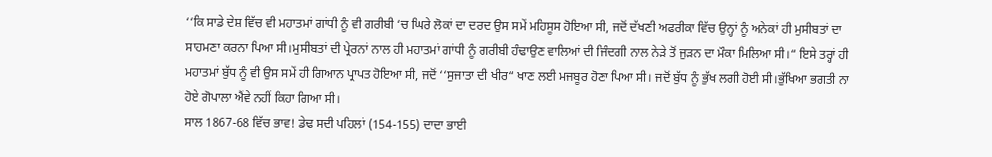‘‘ਕਿ ਸਾਡੇ ਦੇਸ਼ ਵਿੱਚ ਵੀ ਮਹਾਤਮਾਂ ਗਾਂਧੀ ਨੂੰ ਵੀ ਗਰੀਬੀ ‘ਚ ਘਿਰੇ ਲੋਕਾਂ ਦਾ ਦਰਦ ਉਸ ਸਮੇਂ ਮਹਿਸੂਸ ਹੋਇਆ ਸੀ, ਜਦੋਂ ਦੱਖਣੀ ਅਫਰੀਕਾ ਵਿੱਚ ਉਨ੍ਹਾਂ ਨੂੰ ਅਨੇਕਾਂ ਹੀ ਮੁਸੀਬਤਾਂ ਦਾ ਸਾਹਮਣਾ ਕਰਨਾ ਪਿਆ ਸੀ।ਮੁਸੀਬਤਾਂ ਦੀ ਪ੍ਰੇਰਨਾਂ ਨਾਲ ਹੀ ਮਹਾਤਮਾਂ ਗਾਂਧੀ ਨੂੰ ਗਰੀਬੀ ਹੰਢਾਉਣ ਵਾਲਿਆਂ ਦੀ ਜਿੰਦਗੀ ਨਾਲ ਨੇੜੇ ਤੋਂ ਜੁੜਨ ਦਾ ਮੌਕਾ ਮਿਲਿਆ ਸੀ।“ ਇਸੇ ਤਰ੍ਹਾਂ ਹੀ ਮਹਾਤਮਾਂ ਬੁੱਧ ਨੂੰ ਵੀ ਉਸ ਸਮੇਂ ਹੀ ਗਿਆਨ ਪ੍ਰਾਪਤ ਹੋਇਆ ਸੀ, ਜਦੋਂ ‘‘ਸੁਜਾਤਾ ਦੀ ਖੀਰ“ ਖਾਣ ਲਈ ਮਜਬੂਰ ਹੋਣਾ ਪਿਆ ਸੀ। ਜਦੋਂ ਬੁੱਧ ਨੂੰ ਭੁੱਖ ਲਗੀ ਹੋਈ ਸੀ।ਭੁੱਖਿਆ ਭਗਤੀ ਨਾ ਹੋਏ ਗੋਪਾਲਾ ਐਂਵੇ ਨਹੀਂ ਕਿਹਾ ਗਿਆ ਸੀ।
ਸਾਲ 1867-68 ਵਿੱਚ ਭਾਵ! ਡੇਢ ਸਦੀ ਪਹਿਲਾਂ (154-155) ਦਾਦਾ ਭਾਈ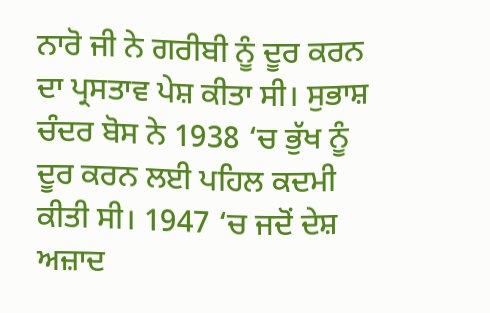ਨਾਰੋ ਜੀ ਨੇ ਗਰੀਬੀ ਨੂੰ ਦੂਰ ਕਰਨ ਦਾ ਪ੍ਰਸਤਾਵ ਪੇਸ਼ ਕੀਤਾ ਸੀ। ਸੁਭਾਸ਼ ਚੰਦਰ ਬੋਸ ਨੇ 1938 ‘ਚ ਭੁੱਖ ਨੂੰ ਦੂਰ ਕਰਨ ਲਈ ਪਹਿਲ ਕਦਮੀ ਕੀਤੀ ਸੀ। 1947 ‘ਚ ਜਦੋਂ ਦੇਸ਼ ਅਜ਼ਾਦ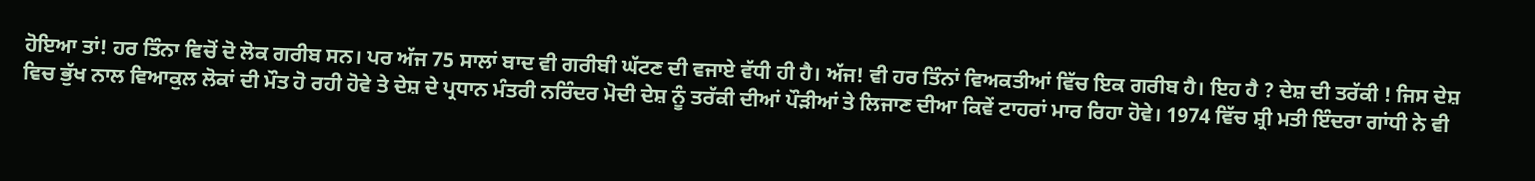ਹੋਇਆ ਤਾਂ! ਹਰ ਤਿੰਨਾ ਵਿਚੋਂ ਦੋ ਲੋਕ ਗਰੀਬ ਸਨ। ਪਰ ਅੱਜ 75 ਸਾਲਾਂ ਬਾਦ ਵੀ ਗਰੀਬੀ ਘੱਟਣ ਦੀ ਵਜਾਏ ਵੱਧੀ ਹੀ ਹੈ। ਅੱਜ! ਵੀ ਹਰ ਤਿੰਨਾਂ ਵਿਅਕਤੀਆਂ ਵਿੱਚ ਇਕ ਗਰੀਬ ਹੈ। ਇਹ ਹੈ ? ਦੇਸ਼ ਦੀ ਤਰੱਕੀ ! ਜਿਸ ਦੇਸ਼ ਵਿਚ ਭੁੱਖ ਨਾਲ ਵਿਆਕੁਲ ਲੋਕਾਂ ਦੀ ਮੌਤ ਹੋ ਰਹੀ ਹੋਵੇ ਤੇ ਦੇਸ਼ ਦੇ ਪ੍ਰਧਾਨ ਮੰਤਰੀ ਨਰਿੰਦਰ ਮੋਦੀ ਦੇਸ਼ ਨੂੰ ਤਰੱਕੀ ਦੀਆਂ ਪੌੜੀਆਂ ਤੇ ਲਿਜਾਣ ਦੀਆ ਕਿਵੇਂ ਟਾਹਰਾਂ ਮਾਰ ਰਿਹਾ ਹੋਵੇ। 1974 ਵਿੱਚ ਸ਼੍ਰੀ ਮਤੀ ਇੰਦਰਾ ਗਾਂਧੀ ਨੇ ਵੀ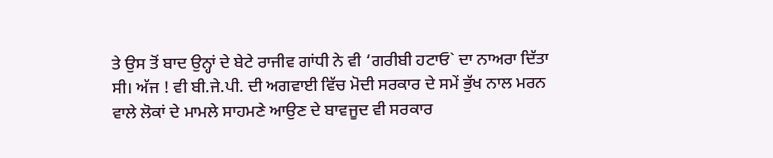ਤੇ ਉਸ ਤੋਂ ਬਾਦ ਉਨ੍ਹਾਂ ਦੇ ਬੇਟੇ ਰਾਜੀਵ ਗਾਂਧੀ ਨੇ ਵੀ ‘ਗਰੀਬੀ ਹਟਾਓ` ਦਾ ਨਾਅਰਾ ਦਿੱਤਾ ਸੀ। ਅੱਜ ! ਵੀ ਬੀ.ਜੇ.ਪੀ. ਦੀ ਅਗਵਾਈ ਵਿੱਚ ਮੋਦੀ ਸਰਕਾਰ ਦੇ ਸਮੇਂ ਭੁੱਖ ਨਾਲ ਮਰਨ ਵਾਲੇ ਲੋਕਾਂ ਦੇ ਮਾਮਲੇ ਸਾਹਮਣੇ ਆਉਣ ਦੇ ਬਾਵਜੂਦ ਵੀ ਸਰਕਾਰ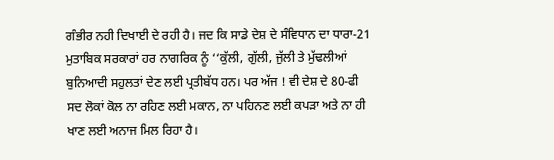ਗੰਭੀਰ ਨਹੀ ਦਿਖਾਈ ਦੇ ਰਹੀ ਹੈ। ਜਦ ਕਿ ਸਾਡੇ ਦੇਸ਼ ਦੇ ਸੰਵਿਧਾਨ ਦਾ ਧਾਰਾ-21 ਮੁਤਾਬਿਕ ਸਰਕਾਰਾਂ ਹਰ ਨਾਗਰਿਕ ਨੂੰ ‘‘ਕੁੱਲੀ, ਗੁੱਲੀ, ਜੁੱਲੀ ਤੇ ਮੁੱਢਲੀਆਂ ਬੁਨਿਆਦੀ ਸਹੁਲਤਾਂ ਦੇਣ ਲਈ ਪ੍ਰਤੀਬੱਧ ਹਨ। ਪਰ ਅੱਜ ! ਵੀ ਦੇਸ਼ ਦੇ 80-ਫੀ ਸਦ ਲੋਕਾਂ ਕੋਲ ਨਾ ਰਹਿਣ ਲਈ ਮਕਾਨ, ਨਾ ਪਹਿਨਣ ਲਈ ਕਪੜਾ ਅਤੇ ਨਾ ਹੀ ਖਾਣ ਲਈ ਅਨਾਜ ਮਿਲ ਰਿਹਾ ਹੈ।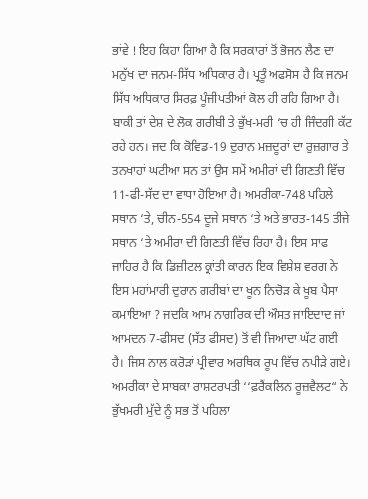ਭਾਂਵੇ ! ਇਹ ਕਿਹਾ ਗਿਆ ਹੈ ਕਿ ਸਰਕਾਰਾਂ ਤੋਂ ਭੋਜਨ ਲੈਣ ਦਾ ਮਨੁੱਖ ਦਾ ਜਨਮ-ਸਿੱਧ ਅਧਿਕਾਰ ਹੈ। ਪ੍ਰਤੂੰ ਅਫਸੋਸ ਹੈ ਕਿ ਜਨਮ ਸਿੱਧ ਅਧਿਕਾਰ ਸਿਰਫ਼ ਪੂੰਜੀਪਤੀਆਂ ਕੋਲ ਹੀ ਰਹਿ ਗਿਆ ਹੈ। ਬਾਕੀ ਤਾਂ ਦੇਸ਼ ਦੇ ਲੋਕ ਗਰੀਬੀ ਤੇ ਭੁੱਖ-ਮਰੀ ‘ਚ ਹੀ ਜਿੰਦਗੀ ਕੱਟ ਰਹੇ ਹਨ। ਜਦ ਕਿ ਕੋਵਿਡ-19 ਦੁਰਾਨ ਮਜ਼ਦੂਰਾਂ ਦਾ ਰੁਜ਼ਗਾਰ ਤੇ ਤਨਖਾਹਾਂ ਘਟੀਆ ਸਨ ਤਾਂ ਉਸ ਸਮੇਂ ਅਮੀਰਾਂ ਦੀ ਗਿਣਤੀ ਵਿੱਚ 11-ਫੀ-ਸੱਦ ਦਾ ਵਾਧਾ ਹੋਇਆ ਹੈ। ਅਮਰੀਕਾ-748 ਪਹਿਲੇ ਸਥਾਨ ‘ਤੇ, ਚੀਨ-554 ਦੂਜੇ ਸਥਾਨ ‘ਤੇ ਅਤੇ ਭਾਰਤ-145 ਤੀਜੇ ਸਥਾਨ ‘ਤੇ ਅਮੀਰਾ ਦੀ ਗਿਣਤੀ ਵਿੱਚ ਰਿਹਾ ਹੈ। ਇਸ ਸਾਫ ਜਾਹਿਰ ਹੈ ਕਿ ਡਿਜ਼ੀਟਲ ਕ੍ਰਾਂਤੀ ਕਾਰਨ ਇਕ ਵਿਸ਼ੇਸ਼ ਵਰਗ ਨੇ ਇਸ ਮਹਾਂਮਾਰੀ ਦੁਰਾਨ ਗਰੀਬਾਂ ਦਾ ਖੂਨ ਨਿਚੋੜ ਕੇ ਖੂਬ ਪੈਸਾ ਕਮਾਇਆ ? ਜਦਕਿ ਆਮ ਨਾਗਰਿਕ ਦੀ ਔਸਤ ਜਾਇਦਾਦ ਜਾਂ ਆਮਦਨ 7-ਫੀਸਦ (ਸੱਤ ਫੀਸਦ) ਤੋਂ ਵੀ ਜਿਆਦਾ ਘੱਟ ਗਈ ਹੈ। ਜਿਸ ਨਾਲ ਕਰੋੜਾਂ ਪ੍ਰੀਵਾਰ ਅਰਥਿਕ ਰੂਪ ਵਿੱਚ ਨਪੀੜੇ ਗਏ। ਅਮਰੀਕਾ ਦੇ ਸਾਬਕਾ ਰਾਸ਼ਟਰਪਤੀ ‘‘ਫ਼ਰੈਂਕਲਿਨ ਰੂਜ਼ਵੈਲਟ“ ਨੇ ਭੁੱਖਮਰੀ ਮੁੱਦੇ ਨੂੰ ਸਭ ਤੋਂ ਪਹਿਲਾ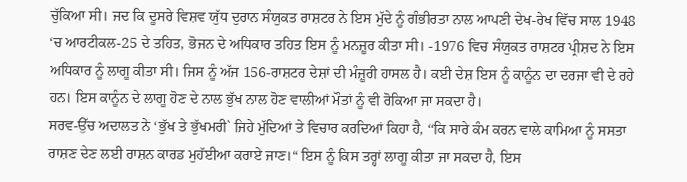ਚੁੱਕਿਆ ਸੀ। ਜਦ ਕਿ ਦੂਸਰੇ ਵਿਸ਼ਵ ਯੁੱਧ ਦੁਰਾਨ ਸੰਯੁਕਤ ਰਾਸ਼ਟਰ ਨੇ ਇਸ ਮੁੱਦੇ ਨੂੰ ਗੰਭੀਰਤਾ ਨਾਲ ਆਪਣੀ ਦੇਖ-ਰੇਖ ਵਿੱਚ ਸਾਲ 1948 ‘ਚ ਆਰਟੀਕਲ-25 ਦੇ ਤਹਿਤ, ਭੋਜਨ ਦੇ ਅਧਿਕਾਰ ਤਹਿਤ ਇਸ ਨੂੰ ਮਨਜ਼ੂਰ ਕੀਤਾ ਸੀ। -1976 ਵਿਚ ਸੰਯੁਕਤ ਰਾਸ਼ਟਰ ਪ੍ਰੀਸ਼ਦ ਨੇ ਇਸ ਅਧਿਕਾਰ ਨੂੰ ਲਾਗੂ ਕੀਤਾ ਸੀ। ਜਿਸ ਨੂੰ ਅੱਜ 156-ਰਾਸ਼ਟਰ ਦੇਸ਼ਾਂ ਦੀ ਮੰਜ਼ੂਰੀ ਹਾਸਲ ਹੈ। ਕਈ ਦੇਸ਼ ਇਸ ਨੂੰ ਕਾਨੂੰਨ ਦਾ ਦਰਜਾ ਵੀ ਦੇ ਰਹੇ ਹਨ। ਇਸ ਕਾਨੂੰਨ ਦੇ ਲਾਗੂ ਹੋਣ ਦੇ ਨਾਲ ਭੁੱਖ ਨਾਲ ਹੋਣ ਵਾਲੀਆਂ ਮੌਤਾਂ ਨੂੰ ਵੀ ਰੋਕਿਆ ਜਾ ਸਕਦਾ ਹੈ।
ਸਰਵ-ਉੱਚ ਅਦਾਲਤ ਨੇ ‘ਭੁੱਖ ਤੇ ਭੁੱਖਮਰੀ` ਜਿਹੇ ਮੁੱਦਿਆਂ ਤੇ ਵਿਚਾਰ ਕਰਦਿਆਂ ਕਿਹਾ ਹੈ, ‘‘ਕਿ ਸਾਰੇ ਕੰਮ ਕਰਨ ਵਾਲੇ ਕਾਮਿਆ ਨੂੰ ਸਸਤਾ ਰਾਸ਼ਣ ਦੇਣ ਲਈ ਰਾਸ਼ਨ ਕਾਰਡ ਮੁਹੱਈਆ ਕਰਾਏ ਜਾਣ।“ ਇਸ ਨੂੰ ਕਿਸ ਤਰ੍ਹਾਂ ਲਾਗੂ ਕੀਤਾ ਜਾ ਸਕਦਾ ਹੈ, ਇਸ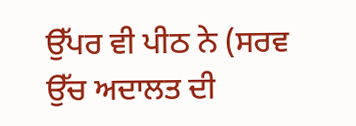ਉੱਪਰ ਵੀ ਪੀਠ ਨੇ (ਸਰਵ ਉੱਚ ਅਦਾਲਤ ਦੀ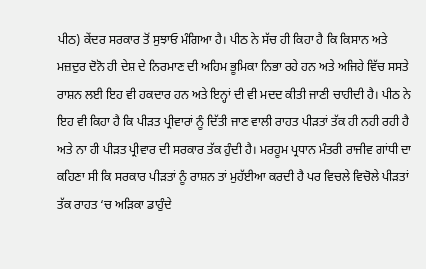ਪੀਠ) ਕੇਂਦਰ ਸਰਕਾਰ ਤੋਂ ਸੁਝਾਓ ਮੰਗਿਆ ਹੈ। ਪੀਠ ਨੇ ਸੱਚ ਹੀ ਕਿਹਾ ਹੈ ਕਿ ਕਿਸਾਨ ਅਤੇ ਮਜ਼ਦੁਰ ਦੋਨੋ ਹੀ ਦੇਸ਼ ਦੇ ਨਿਰਮਾਣ ਦੀ ਅਹਿਮ ਭੂਮਿਕਾ ਨਿਭਾ ਰਹੇ ਹਨ ਅਤੇ ਅਜਿਹੇ ਵਿੱਚ ਸਸਤੇ ਰਾਸ਼ਨ ਲਈ ਇਹ ਵੀ ਹਕਦਾਰ ਹਨ ਅਤੇ ਇਨ੍ਹਾਂ ਦੀ ਵੀ ਮਦਦ ਕੀਤੀ ਜਾਣੀ ਚਾਹੀਦੀ ਹੈ। ਪੀਠ ਨੇ ਇਹ ਵੀ ਕਿਹਾ ਹੈ ਕਿ ਪੀੜਤ ਪ੍ਰੀਵਾਰਾਂ ਨੂੰ ਦਿੱਤੀ ਜਾਣ ਵਾਲੀ ਰਾਹਤ ਪੀੜਤਾਂ ਤੱਕ ਹੀ ਨਹੀ ਰਹੀ ਹੈ ਅਤੇ ਨਾ ਹੀ ਪੀੜਤ ਪ੍ਰੀਵਾਰ ਦੀ ਸਰਕਾਰ ਤੱਕ ਹੁੰਦੀ ਹੈ। ਮਰਹੂਮ ਪ੍ਰਧਾਨ ਮੰਤਰੀ ਰਾਜੀਵ ਗਾਂਧੀ ਦਾ ਕਹਿਣਾ ਸੀ ਕਿ ਸਰਕਾਰ ਪੀੜਤਾਂ ਨੂੰ ਰਾਸ਼ਨ ਤਾਂ ਮੁਹੱਈਆ ਕਰਦੀ ਹੈ ਪਰ ਵਿਚਲੇ ਵਿਚੋਲੇ ਪੀੜਤਾਂ ਤੱਕ ਰਾਹਤ ‘ਚ ਅੜਿਕਾ ਡਾਹੁੰਦੇ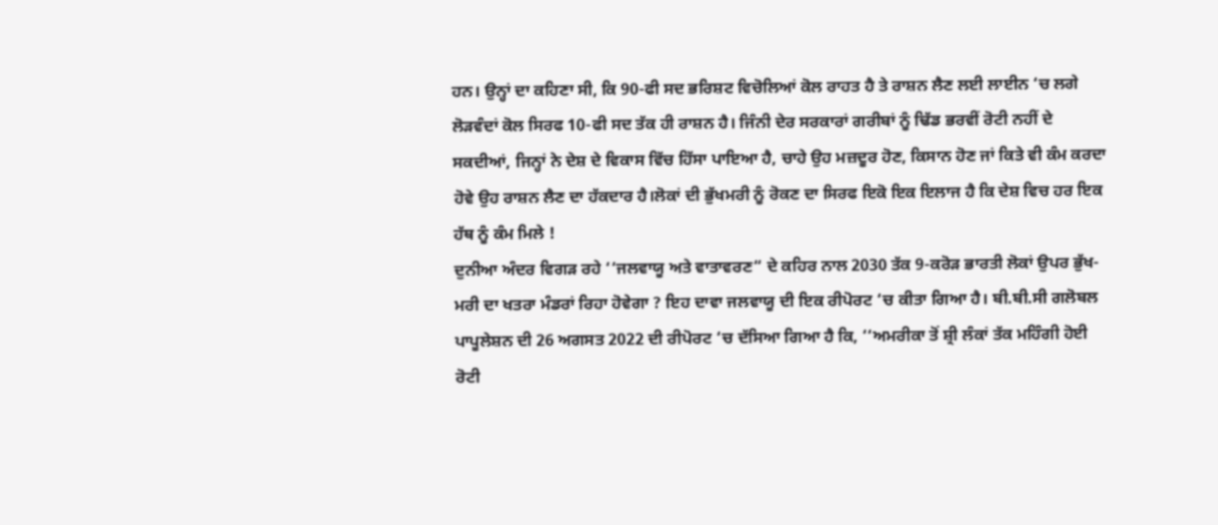ਹਨ। ਉਨ੍ਹਾਂ ਦਾ ਕਹਿਣਾ ਸੀ, ਕਿ 90-ਫੀ ਸਦ ਭਰਿਸ਼ਟ ਵਿਚੋਲਿਆਂ ਕੋਲ ਰਾਹਤ ਹੈ ਤੇ ਰਾਸ਼ਨ ਲੈਣ ਲਈ ਲਾਈਨ ‘ਚ ਲਗੇ ਲੋੜਵੰਦਾਂ ਕੋਲ ਸਿਰਫ 10-ਫੀ ਸਦ ਤੱਕ ਹੀ ਰਾਸ਼ਨ ਹੈ। ਜਿੰਨੀ ਦੇਰ ਸਰਕਾਰਾਂ ਗਰੀਬਾਂ ਨੂੰ ਢਿੱਡ ਭਰਵੀਂ ਰੋਟੀ ਨਹੀਂ ਦੇ ਸਕਦੀਆਂ, ਜਿਨ੍ਹਾਂ ਨੇ ਦੇਸ਼ ਦੇ ਵਿਕਾਸ ਵਿੱਚ ਹਿੱਸਾ ਪਾਇਆ ਹੈ, ਚਾਹੇ ਉਹ ਮਜ਼ਦੂਰ ਹੋਣ, ਕਿਸਾਨ ਹੋਣ ਜਾਂ ਕਿਤੇ ਵੀ ਕੰਮ ਕਰਦਾ ਹੋਵੇ ਉਹ ਰਾਸ਼ਨ ਲੈਣ ਦਾ ਹੱਕਦਾਰ ਹੈ।ਲੋਕਾਂ ਦੀ ਭੁੱਖਮਰੀ ਨੂੰ ਰੋਕਣ ਦਾ ਸਿਰਫ ਇਕੋ ਇਕ ਇਲਾਜ ਹੈ ਕਿ ਦੇਸ਼ ਵਿਚ ਹਰ ਇਕ ਹੱਥ ਨੂੰ ਕੰਮ ਮਿਲੇ !
ਦੁਨੀਆ ਅੰਦਰ ਵਿਗੜ ਰਹੇ ‘‘ਜਲਵਾਯੂ ਅਤੇ ਵਾਤਾਵਰਣ“ ਦੇ ਕਹਿਰ ਨਾਲ 2030 ਤੱਕ 9-ਕਰੋੜ ਭਾਰਤੀ ਲੋਕਾਂ ਉਪਰ ਭੁੱਖ-ਮਰੀ ਦਾ ਖਤਰਾ ਮੰਡਰਾਂ ਰਿਹਾ ਹੋਵੇਗਾ ? ਇਹ ਦਾਵਾ ਜਲਵਾਯੂ ਦੀ ਇਕ ਰੀਪੋਰਟ ‘ਚ ਕੀਤਾ ਗਿਆ ਹੈ। ਬੀ.ਬੀ.ਸੀ ਗਲੋਬਲ ਪਾਪੂਲੇਸ਼ਨ ਦੀ 26 ਅਗਸਤ 2022 ਦੀ ਰੀਪੋਰਟ ‘ਚ ਦੱਸਿਆ ਗਿਆ ਹੈ ਕਿ, ‘‘ਅਮਰੀਕਾ ਤੋਂ ਸ਼੍ਰੀ ਲੰਕਾਂ ਤੱਕ ਮਹਿੰਗੀ ਹੋਈ ਰੋਟੀ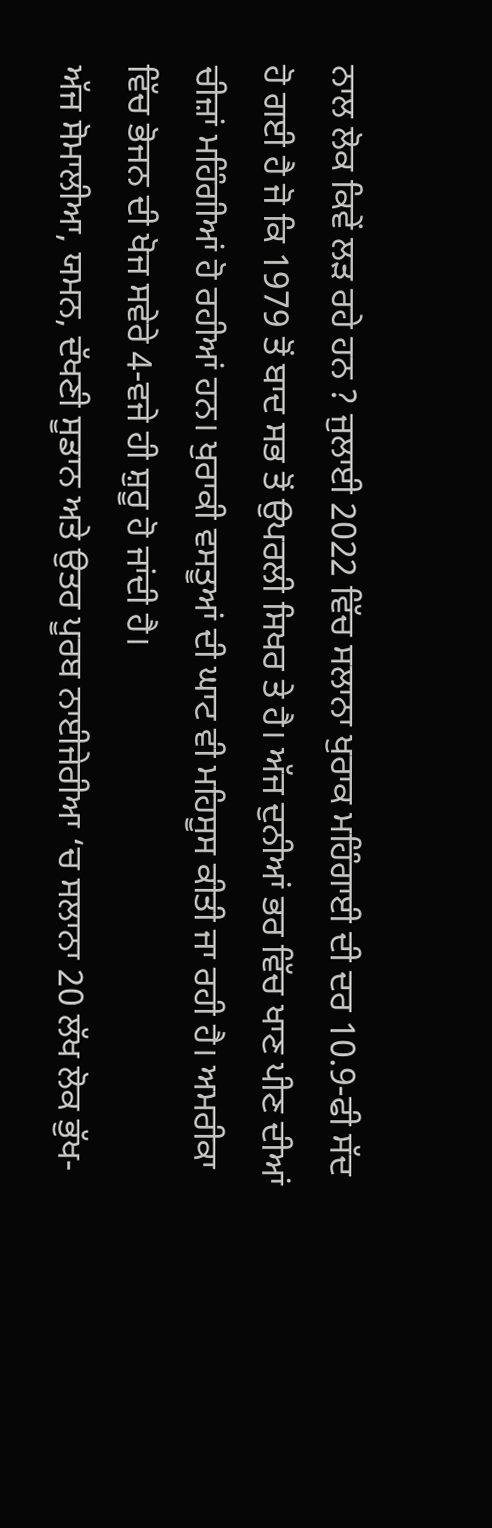ਨਾਲ ਲੋਕ ਕਿਵੇਂ ਲੜ ਰਹੇ ਹਨ ? ਜੁਲਾਈ 2022 ਵਿੱਚ ਸਲਾਨਾ ਖੁਰਾਕ ਮਹਿੰਗਾਈ ਦੀ ਦਰ 10.9-ਫੀ ਸੱਦ ਹੋ ਗਈ ਹੈ ਜੋ ਕਿ 1979 ਤੋਂ ਬਾਦ ਸਭ ਤੋਂ ਉਪਰਲੀ ਸਿਖਰ ਤੇ ਹੈ। ਅੱਜ ਦੁਨੀਆਂ ਭਰ ਵਿੱਚ ਖਾਣ ਪੀਣ ਦੀਆਂ ਚੀਜ਼ਾਂ ਮਹਿੰਗੀਆਂ ਹੋ ਰਹੀਆਂ ਹਨ। ਖੁਰਾਕੀ ਵਸਤੂਆਂ ਦੀ ਘਾਟ ਵੀ ਮਹਿਸੂਸ ਕੀਤੀ ਜਾ ਰਹੀ ਹੈ। ਅਮਰੀਕਾ ਵਿੱਚ ਭੋਜਨ ਦੀ ਖੋਜ ਸਵੇਰੇ 4-ਵਜੇ ਹੀ ਸ਼ੁਰੂ ਹੋ ਜਾਂਦੀ ਹੈ।
ਅੱਜ ਸੋਮਾਲੀਆ, ਯਮਨ, ਦੱਖਣੀ ਸੂਡਾਨ ਅਤੇ ਉਤਰ ਪੂਰਬ ਨਾਈਜੇਰੀਆ ‘ਚ ਸਲਾਨਾ 20 ਲੱਖ ਲੋਕ ਭੁੱਖ-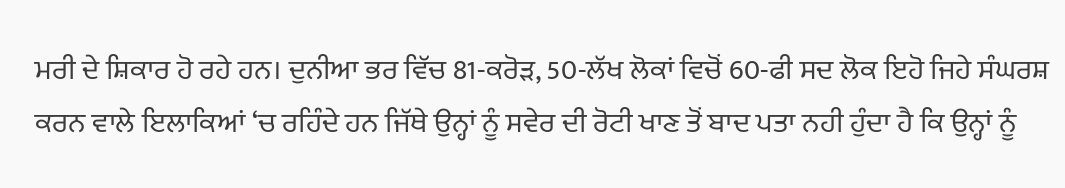ਮਰੀ ਦੇ ਸ਼ਿਕਾਰ ਹੋ ਰਹੇ ਹਨ। ਦੁਨੀਆ ਭਰ ਵਿੱਚ 81-ਕਰੋੜ, 50-ਲੱਖ ਲੋਕਾਂ ਵਿਚੋਂ 60-ਫੀ ਸਦ ਲੋਕ ਇਹੋ ਜਿਹੇ ਸੰਘਰਸ਼ ਕਰਨ ਵਾਲੇ ਇਲਾਕਿਆਂ ‘ਚ ਰਹਿੰਦੇ ਹਨ ਜਿੱਥੇ ਉਨ੍ਹਾਂ ਨੂੰ ਸਵੇਰ ਦੀ ਰੋਟੀ ਖਾਣ ਤੋਂ ਬਾਦ ਪਤਾ ਨਹੀ ਹੁੰਦਾ ਹੈ ਕਿ ਉਨ੍ਹਾਂ ਨੂੰ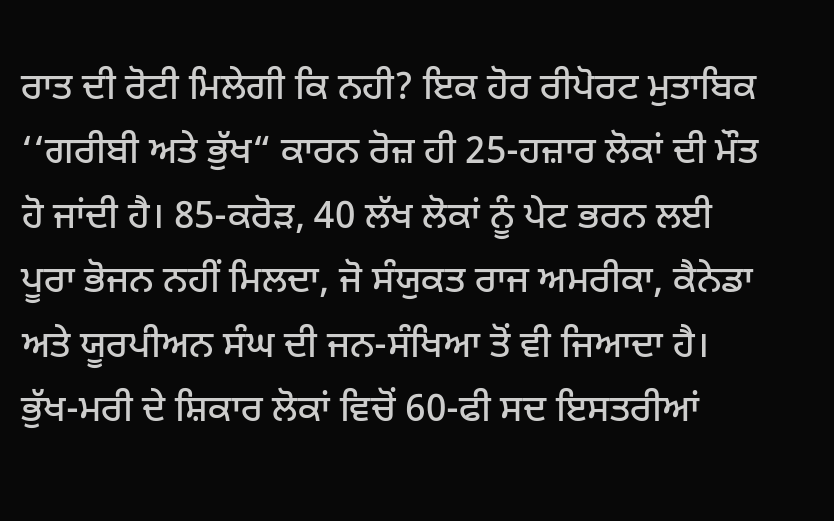ਰਾਤ ਦੀ ਰੋਟੀ ਮਿਲੇਗੀ ਕਿ ਨਹੀ? ਇਕ ਹੋਰ ਰੀਪੋਰਟ ਮੁਤਾਬਿਕ ‘‘ਗਰੀਬੀ ਅਤੇ ਭੁੱਖ“ ਕਾਰਨ ਰੋਜ਼ ਹੀ 25-ਹਜ਼ਾਰ ਲੋਕਾਂ ਦੀ ਮੌਤ ਹੋ ਜਾਂਦੀ ਹੈ। 85-ਕਰੋੜ, 40 ਲੱਖ ਲੋਕਾਂ ਨੂੰ ਪੇਟ ਭਰਨ ਲਈ ਪੂਰਾ ਭੋਜਨ ਨਹੀਂ ਮਿਲਦਾ, ਜੋ ਸੰਯੁਕਤ ਰਾਜ ਅਮਰੀਕਾ, ਕੈਨੇਡਾ ਅਤੇ ਯੂਰਪੀਅਨ ਸੰਘ ਦੀ ਜਨ-ਸੰਖਿਆ ਤੋਂ ਵੀ ਜਿਆਦਾ ਹੈ। ਭੁੱਖ-ਮਰੀ ਦੇ ਸ਼ਿਕਾਰ ਲੋਕਾਂ ਵਿਚੋਂ 60-ਫੀ ਸਦ ਇਸਤਰੀਆਂ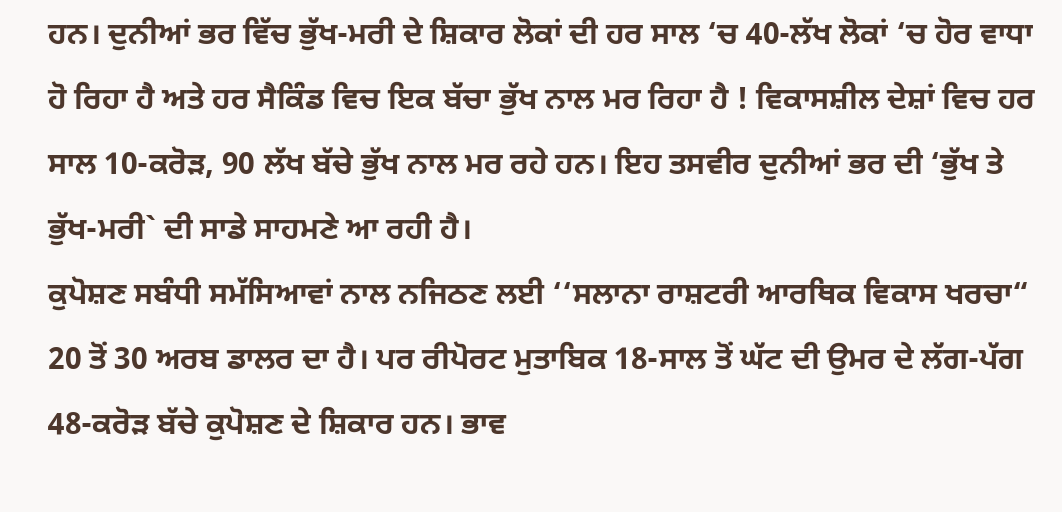ਹਨ। ਦੁਨੀਆਂ ਭਰ ਵਿੱਚ ਭੁੱਖ-ਮਰੀ ਦੇ ਸ਼ਿਕਾਰ ਲੋਕਾਂ ਦੀ ਹਰ ਸਾਲ ‘ਚ 40-ਲੱਖ ਲੋਕਾਂ ‘ਚ ਹੋਰ ਵਾਧਾ ਹੋ ਰਿਹਾ ਹੈ ਅਤੇ ਹਰ ਸੈਕਿੰਡ ਵਿਚ ਇਕ ਬੱਚਾ ਭੁੱਖ ਨਾਲ ਮਰ ਰਿਹਾ ਹੈ ! ਵਿਕਾਸਸ਼ੀਲ ਦੇਸ਼ਾਂ ਵਿਚ ਹਰ ਸਾਲ 10-ਕਰੋੜ, 90 ਲੱਖ ਬੱਚੇ ਭੁੱਖ ਨਾਲ ਮਰ ਰਹੇ ਹਨ। ਇਹ ਤਸਵੀਰ ਦੁਨੀਆਂ ਭਰ ਦੀ ‘ਭੁੱਖ ਤੇ ਭੁੱਖ-ਮਰੀ` ਦੀ ਸਾਡੇ ਸਾਹਮਣੇ ਆ ਰਹੀ ਹੈ।
ਕੁਪੋਸ਼ਣ ਸਬੰਧੀ ਸਮੱਸਿਆਵਾਂ ਨਾਲ ਨਜਿਠਣ ਲਈ ‘‘ਸਲਾਨਾ ਰਾਸ਼ਟਰੀ ਆਰਥਿਕ ਵਿਕਾਸ ਖਰਚਾ“ 20 ਤੋਂ 30 ਅਰਬ ਡਾਲਰ ਦਾ ਹੈ। ਪਰ ਰੀਪੋਰਟ ਮੁਤਾਬਿਕ 18-ਸਾਲ ਤੋਂ ਘੱਟ ਦੀ ਉਮਰ ਦੇ ਲੱਗ-ਪੱਗ 48-ਕਰੋੜ ਬੱਚੇ ਕੁਪੋਸ਼ਣ ਦੇ ਸ਼ਿਕਾਰ ਹਨ। ਭਾਵ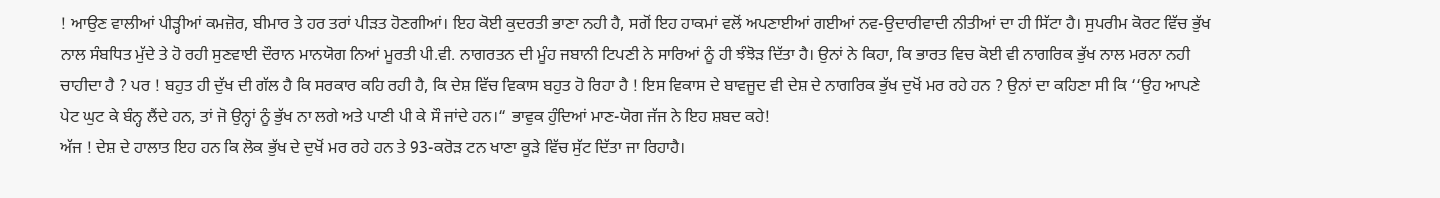! ਆਉਣ ਵਾਲੀਆਂ ਪੀੜ੍ਹੀਆਂ ਕਮਜ਼ੋਰ, ਬੀਮਾਰ ਤੇ ਹਰ ਤਰਾਂ ਪੀੜਤ ਹੋਣਗੀਆਂ। ਇਹ ਕੋਈ ਕੁਦਰਤੀ ਭਾਣਾ ਨਹੀ ਹੈ, ਸਗੋਂ ਇਹ ਹਾਕਮਾਂ ਵਲੋਂ ਅਪਣਾਈਆਂ ਗਈਆਂ ਨਵ-ਉਦਾਰੀਵਾਦੀ ਨੀਤੀਆਂ ਦਾ ਹੀ ਸਿੱਟਾ ਹੈ। ਸੁਪਰੀਮ ਕੋਰਟ ਵਿੱਚ ਭੁੱਖ ਨਾਲ ਸੰਬਧਿਤ ਮੁੱਦੇ ਤੇ ਹੋ ਰਹੀ ਸੁਣਵਾਈ ਦੌਰਾਨ ਮਾਨਯੋਗ ਨਿਆਂ ਮੂਰਤੀ ਪੀ.ਵੀ. ਨਾਗਰਤਨ ਦੀ ਮੂੰਹ ਜਬਾਨੀ ਟਿਪਣੀ ਨੇ ਸਾਰਿਆਂ ਨੂੰ ਹੀ ਝੰਝੋੜ ਦਿੱਤਾ ਹੈ। ਉਨਾਂ ਨੇ ਕਿਹਾ, ਕਿ ਭਾਰਤ ਵਿਚ ਕੋਈ ਵੀ ਨਾਗਰਿਕ ਭੁੱਖ ਨਾਲ ਮਰਨਾ ਨਹੀ ਚਾਹੀਦਾ ਹੈ ? ਪਰ ! ਬਹੁਤ ਹੀ ਦੁੱਖ ਦੀ ਗੱਲ ਹੈ ਕਿ ਸਰਕਾਰ ਕਹਿ ਰਹੀ ਹੈ, ਕਿ ਦੇਸ਼ ਵਿੱਚ ਵਿਕਾਸ ਬਹੁਤ ਹੋ ਰਿਹਾ ਹੈ ! ਇਸ ਵਿਕਾਸ ਦੇ ਬਾਵਜੂਦ ਵੀ ਦੇਸ਼ ਦੇ ਨਾਗਰਿਕ ਭੁੱਖ ਦੁਖੋਂ ਮਰ ਰਹੇ ਹਨ ? ਉਨਾਂ ਦਾ ਕਹਿਣਾ ਸੀ ਕਿ ‘‘ਉਹ ਆਪਣੇ ਪੇਟ ਘੁਟ ਕੇ ਬੰਨ੍ਹ ਲੈਂਦੇ ਹਨ, ਤਾਂ ਜੋ ਉਨ੍ਹਾਂ ਨੂੰ ਭੁੱਖ ਨਾ ਲਗੇ ਅਤੇ ਪਾਣੀ ਪੀ ਕੇ ਸੌ ਜਾਂਦੇ ਹਨ।“ ਭਾਵੁਕ ਹੁੰਦਿਆਂ ਮਾਣ-ਯੋਗ ਜੱਜ ਨੇ ਇਹ ਸ਼ਬਦ ਕਹੇ!
ਅੱਜ ! ਦੇਸ਼ ਦੇ ਹਾਲਾਤ ਇਹ ਹਨ ਕਿ ਲੋਕ ਭੁੱਖ ਦੇ ਦੁਖੋਂ ਮਰ ਰਹੇ ਹਨ ਤੇ 93-ਕਰੋੜ ਟਨ ਖਾਣਾ ਕੂੜੇ ਵਿੱਚ ਸੁੱਟ ਦਿੱਤਾ ਜਾ ਰਿਹਾਹੈ।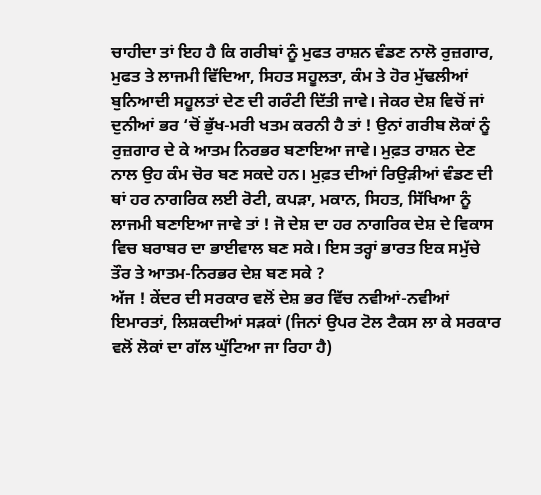ਚਾਹੀਦਾ ਤਾਂ ਇਹ ਹੈ ਕਿ ਗਰੀਬਾਂ ਨੂੰ ਮੁਫਤ ਰਾਸ਼ਨ ਵੰਡਣ ਨਾਲੋ ਰੁਜ਼ਗਾਰ, ਮੁਫਤ ਤੇ ਲਾਜਮੀ ਵਿੱਦਿਆ, ਸਿਹਤ ਸਹੂਲਤਾ, ਕੰਮ ਤੇ ਹੋਰ ਮੁੱਢਲੀਆਂ ਬੁਨਿਆਦੀ ਸਹੂਲਤਾਂ ਦੇਣ ਦੀ ਗਰੰਟੀ ਦਿੱਤੀ ਜਾਵੇ। ਜੇਕਰ ਦੇਸ਼ ਵਿਚੋਂ ਜਾਂ ਦੁਨੀਆਂ ਭਰ ‘ਚੋਂ ਭੁੱਖ-ਮਰੀ ਖਤਮ ਕਰਨੀ ਹੈ ਤਾਂ ! ਉਨਾਂ ਗਰੀਬ ਲੋਕਾਂ ਨੂੰ ਰੁਜ਼ਗਾਰ ਦੇ ਕੇ ਆਤਮ ਨਿਰਭਰ ਬਣਾਇਆ ਜਾਵੇ। ਮੁਫ਼ਤ ਰਾਸ਼ਨ ਦੇਣ ਨਾਲ ਉਹ ਕੰਮ ਚੋਰ ਬਣ ਸਕਦੇ ਹਨ। ਮੁਫ਼ਤ ਦੀਆਂ ਰਿਉੜੀਆਂ ਵੰਡਣ ਦੀ ਥਾਂ ਹਰ ਨਾਗਰਿਕ ਲਈ ਰੋਟੀ, ਕਪੜਾ, ਮਕਾਨ, ਸਿਹਤ, ਸਿੱਖਿਆ ਨੂੰ ਲਾਜਮੀ ਬਣਾਇਆ ਜਾਵੇ ਤਾਂ ! ਜੋ ਦੇਸ਼ ਦਾ ਹਰ ਨਾਗਰਿਕ ਦੇਸ਼ ਦੇ ਵਿਕਾਸ ਵਿਚ ਬਰਾਬਰ ਦਾ ਭਾਈਵਾਲ ਬਣ ਸਕੇ। ਇਸ ਤਰ੍ਹਾਂ ਭਾਰਤ ਇਕ ਸਮੁੱਚੇ ਤੌਰ ਤੇ ਆਤਮ-ਨਿਰਭਰ ਦੇਸ਼ ਬਣ ਸਕੇ ?
ਅੱਜ ! ਕੇਂਦਰ ਦੀ ਸਰਕਾਰ ਵਲੋਂ ਦੇਸ਼ ਭਰ ਵਿੱਚ ਨਵੀਆਂ-ਨਵੀਆਂ ਇਮਾਰਤਾਂ, ਲਿਸ਼ਕਦੀਆਂ ਸੜਕਾਂ (ਜਿਨਾਂ ਉਪਰ ਟੋਲ ਟੈਕਸ ਲਾ ਕੇ ਸਰਕਾਰ ਵਲੋਂ ਲੋਕਾਂ ਦਾ ਗੱਲ ਘੁੱਟਿਆ ਜਾ ਰਿਹਾ ਹੈ)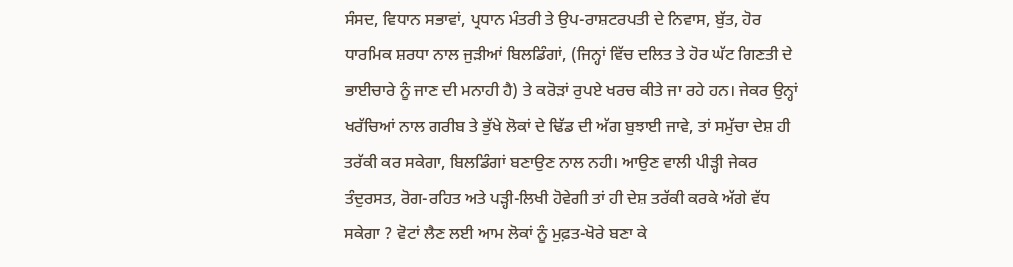ਸੰਸਦ, ਵਿਧਾਨ ਸਭਾਵਾਂ, ਪ੍ਰਧਾਨ ਮੰਤਰੀ ਤੇ ਉਪ-ਰਾਸ਼ਟਰਪਤੀ ਦੇ ਨਿਵਾਸ, ਬੁੱਤ, ਹੋਰ ਧਾਰਮਿਕ ਸ਼ਰਧਾ ਨਾਲ ਜੁੜੀਆਂ ਬਿਲਡਿੰਗਾਂ, (ਜਿਨ੍ਹਾਂ ਵਿੱਚ ਦਲਿਤ ਤੇ ਹੋਰ ਘੱਟ ਗਿਣਤੀ ਦੇ ਭਾਈਚਾਰੇ ਨੂੰ ਜਾਣ ਦੀ ਮਨਾਹੀ ਹੈ) ਤੇ ਕਰੋੜਾਂ ਰੁਪਏ ਖਰਚ ਕੀਤੇ ਜਾ ਰਹੇ ਹਨ। ਜੇਕਰ ਉਨ੍ਹਾਂ ਖਰੱਚਿਆਂ ਨਾਲ ਗਰੀਬ ਤੇ ਭੁੱਖੇ ਲੋਕਾਂ ਦੇ ਢਿੱਡ ਦੀ ਅੱਗ ਬੁਝਾਈ ਜਾਵੇ, ਤਾਂ ਸਮੁੱਚਾ ਦੇਸ਼ ਹੀ ਤਰੱਕੀ ਕਰ ਸਕੇਗਾ, ਬਿਲਡਿੰਗਾਂ ਬਣਾਉਣ ਨਾਲ ਨਹੀ। ਆਉਣ ਵਾਲੀ ਪੀੜ੍ਹੀ ਜੇਕਰ ਤੰਦੁਰਸਤ, ਰੋਗ-ਰਹਿਤ ਅਤੇ ਪੜ੍ਹੀ-ਲਿਖੀ ਹੋਵੇਗੀ ਤਾਂ ਹੀ ਦੇਸ਼ ਤਰੱਕੀ ਕਰਕੇ ਅੱਗੇ ਵੱਧ ਸਕੇਗਾ ? ਵੋਟਾਂ ਲੈਣ ਲਈ ਆਮ ਲੋਕਾਂ ਨੂੰ ਮੁਫ਼ਤ-ਖੋਰੇ ਬਣਾ ਕੇ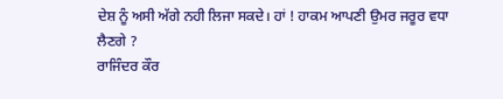ਦੇਸ਼ ਨੂੰ ਅਸੀ ਅੱਗੇ ਨਹੀ ਲਿਜਾ ਸਕਦੇ। ਹਾਂ ! ਹਾਕਮ ਆਪਣੀ ਉਮਰ ਜਰੂਰ ਵਧਾ ਲੈਣਗੇ ?
ਰਾਜਿੰਦਰ ਕੌਰ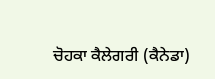ਚੋਹਕਾ ਕੈਲੇਗਰੀ (ਕੈਨੇਡਾ)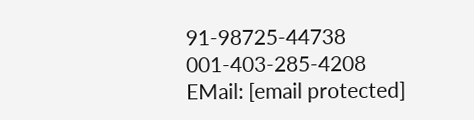91-98725-44738
001-403-285-4208
EMail: [email protected]